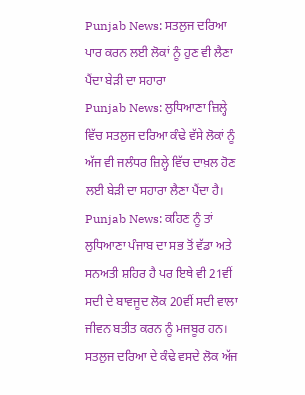Punjab News: ਸਤਲੁਜ ਦਰਿਆ ਪਾਰ ਕਰਨ ਲਈ ਲੋਕਾਂ ਨੂੰ ਹੁਣ ਵੀ ਲੈਣਾ ਪੈਂਦਾ ਬੇੜੀ ਦਾ ਸਹਾਰਾ
Punjab News: ਲੁਧਿਆਣਾ ਜ਼ਿਲ੍ਹੇ ਵਿੱਚ ਸਤਲੁਜ ਦਰਿਆ ਕੰਢੇ ਵੱਸੇ ਲੋਕਾਂ ਨੂੰ ਅੱਜ ਵੀ ਜਲੰਧਰ ਜ਼ਿਲ੍ਹੇ ਵਿੱਚ ਦਾਖ਼ਲ ਹੋਣ ਲਈ ਬੇੜੀ ਦਾ ਸਹਾਰਾ ਲੈਣਾ ਪੈਂਦਾ ਹੈ।
Punjab News: ਕਹਿਣ ਨੂੰ ਤਾਂ ਲੁਧਿਆਣਾ ਪੰਜਾਬ ਦਾ ਸਭ ਤੋਂ ਵੱਡਾ ਅਤੇ ਸਨਅਤੀ ਸ਼ਹਿਰ ਹੈ ਪਰ ਇਥੇ ਵੀ 21ਵੀਂ ਸਦੀ ਦੇ ਬਾਵਜੂਦ ਲੋਕ 20ਵੀਂ ਸਦੀ ਵਾਲਾ ਜੀਵਨ ਬਤੀਤ ਕਰਨ ਨੂੰ ਮਜਬੂਰ ਹਨ। ਸਤਲੁਜ ਦਰਿਆ ਦੇ ਕੰਢੇ ਵਸਦੇ ਲੋਕ ਅੱਜ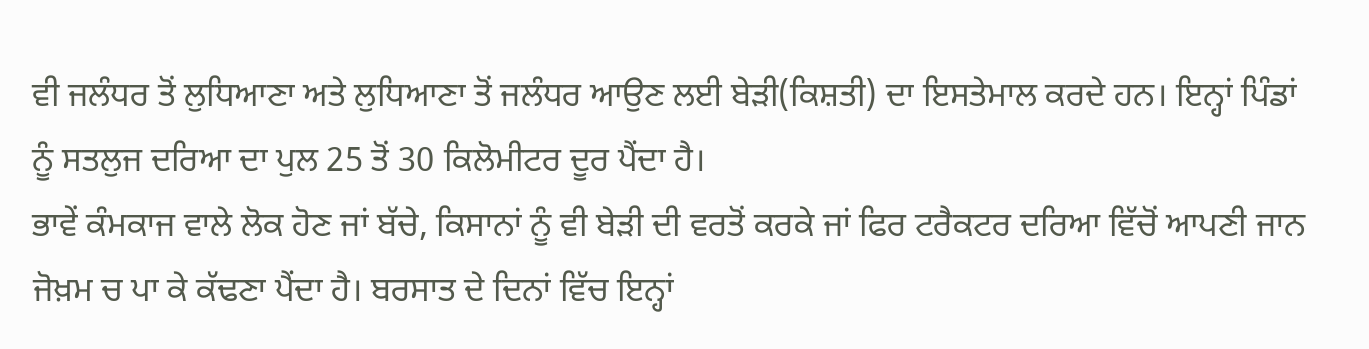ਵੀ ਜਲੰਧਰ ਤੋਂ ਲੁਧਿਆਣਾ ਅਤੇ ਲੁਧਿਆਣਾ ਤੋਂ ਜਲੰਧਰ ਆਉਣ ਲਈ ਬੇੜੀ(ਕਿਸ਼ਤੀ) ਦਾ ਇਸਤੇਮਾਲ ਕਰਦੇ ਹਨ। ਇਨ੍ਹਾਂ ਪਿੰਡਾਂ ਨੂੰ ਸਤਲੁਜ ਦਰਿਆ ਦਾ ਪੁਲ 25 ਤੋਂ 30 ਕਿਲੋਮੀਟਰ ਦੂਰ ਪੈਂਦਾ ਹੈ।
ਭਾਵੇਂ ਕੰਮਕਾਜ ਵਾਲੇ ਲੋਕ ਹੋਣ ਜਾਂ ਬੱਚੇ, ਕਿਸਾਨਾਂ ਨੂੰ ਵੀ ਬੇੜੀ ਦੀ ਵਰਤੋਂ ਕਰਕੇ ਜਾਂ ਫਿਰ ਟਰੈਕਟਰ ਦਰਿਆ ਵਿੱਚੋਂ ਆਪਣੀ ਜਾਨ ਜੋਖ਼ਮ ਚ ਪਾ ਕੇ ਕੱਢਣਾ ਪੈਂਦਾ ਹੈ। ਬਰਸਾਤ ਦੇ ਦਿਨਾਂ ਵਿੱਚ ਇਨ੍ਹਾਂ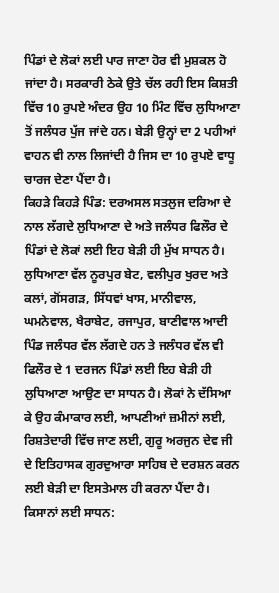ਪਿੰਡਾਂ ਦੇ ਲੋਕਾਂ ਲਈ ਪਾਰ ਜਾਣਾ ਹੋਰ ਵੀ ਮੁਸ਼ਕਲ ਹੋ ਜਾਂਦਾ ਹੈ। ਸਰਕਾਰੀ ਠੇਕੇ ਉਤੇ ਚੱਲ ਰਹੀ ਇਸ ਕਿਸ਼ਤੀ ਵਿੱਚ 10 ਰੁਪਏ ਅੰਦਰ ਉਹ 10 ਮਿੰਟ ਵਿੱਚ ਲੁਧਿਆਣਾ ਤੋਂ ਜਲੰਧਰ ਪੁੱਜ ਜਾਂਦੇ ਹਨ। ਬੇੜੀ ਉਨ੍ਹਾਂ ਦਾ 2 ਪਹੀਆਂ ਵਾਹਨ ਵੀ ਨਾਲ ਲਿਜਾਂਦੀ ਹੈ ਜਿਸ ਦਾ 10 ਰੁਪਏ ਵਾਧੂ ਚਾਰਜ ਦੇਣਾ ਪੈਂਦਾ ਹੈ।
ਕਿਹੜੇ ਕਿਹੜੇ ਪਿੰਡ: ਦਰਅਸਲ ਸਤਲੁਜ ਦਰਿਆ ਦੇ ਨਾਲ ਲੱਗਦੇ ਲੁਧਿਆਣਾ ਦੇ ਅਤੇ ਜਲੰਧਰ ਫਿਲੌਰ ਦੇ ਪਿੰਡਾਂ ਦੇ ਲੋਕਾਂ ਲਈ ਇਹ ਬੇੜੀ ਹੀ ਮੁੱਖ ਸਾਧਨ ਹੈ। ਲੁਧਿਆਣਾ ਵੱਲ ਨੂਰਪੁਰ ਬੇਟ, ਵਲੀਪੁਰ ਖੁਰਦ ਅਤੇ ਕਲਾਂ, ਗੋਂਸਗੜ, ਸਿੱਧਵਾਂ ਖਾਸ, ਮਾਨੀਵਾਲ, ਘਮਨੇਵਾਲ, ਖੈਰਾਬੇਟ, ਰਜਾਪੁਰ, ਬਾਣੀਵਾਲ ਆਦੀ ਪਿੰਡ ਜਲੰਧਰ ਵੱਲ ਲੱਗਦੇ ਹਨ ਤੇ ਜਲੰਧਰ ਵੱਲ ਵੀ ਫਿਲੌਰ ਦੇ 1 ਦਰਜਨ ਪਿੰਡਾਂ ਲਈ ਇਹ ਬੇੜੀ ਹੀ ਲੁਧਿਆਣਾ ਆਉਣ ਦਾ ਸਾਧਨ ਹੈ। ਲੋਕਾਂ ਨੇ ਦੱਸਿਆ ਕੇ ਉਹ ਕੰਮਾਕਾਰ ਲਈ, ਆਪਣੀਆਂ ਜ਼ਮੀਨਾਂ ਲਈ, ਰਿਸ਼ਤੇਦਾਰੀ ਵਿੱਚ ਜਾਣ ਲਈ, ਗੁਰੂ ਅਰਜੁਨ ਦੇਵ ਜੀ ਦੇ ਇਤਿਹਾਸਕ ਗੁਰਦੁਆਰਾ ਸਾਹਿਬ ਦੇ ਦਰਸ਼ਨ ਕਰਨ ਲਈ ਬੇੜੀ ਦਾ ਇਸਤੇਮਾਲ ਹੀ ਕਰਨਾ ਪੈਂਦਾ ਹੈ।
ਕਿਸਾਨਾਂ ਲਈ ਸਾਧਨ: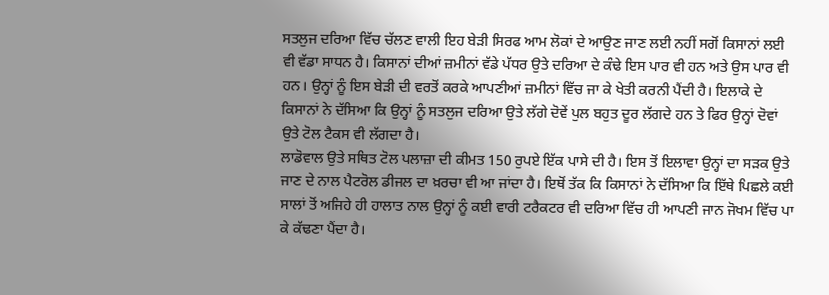ਸਤਲੁਜ ਦਰਿਆ ਵਿੱਚ ਚੱਲਣ ਵਾਲੀ ਇਹ ਬੇੜੀ ਸਿਰਫ ਆਮ ਲੋਕਾਂ ਦੇ ਆਉਣ ਜਾਣ ਲਈ ਨਹੀਂ ਸਗੋਂ ਕਿਸਾਨਾਂ ਲਈ ਵੀ ਵੱਡਾ ਸਾਧਨ ਹੈ। ਕਿਸਾਨਾਂ ਦੀਆਂ ਜ਼ਮੀਨਾਂ ਵੱਡੇ ਪੱਧਰ ਉਤੇ ਦਰਿਆ ਦੇ ਕੰਢੇ ਇਸ ਪਾਰ ਵੀ ਹਨ ਅਤੇ ਉਸ ਪਾਰ ਵੀ ਹਨ। ਉਨ੍ਹਾਂ ਨੂੰ ਇਸ ਬੇੜੀ ਦੀ ਵਰਤੋਂ ਕਰਕੇ ਆਪਣੀਆਂ ਜ਼ਮੀਨਾਂ ਵਿੱਚ ਜਾ ਕੇ ਖੇਤੀ ਕਰਨੀ ਪੈਂਦੀ ਹੈ। ਇਲਾਕੇ ਦੇ ਕਿਸਾਨਾਂ ਨੇ ਦੱਸਿਆ ਕਿ ਉਨ੍ਹਾਂ ਨੂੰ ਸਤਲੁਜ ਦਰਿਆ ਉਤੇ ਲੱਗੇ ਦੋਵੇਂ ਪੁਲ ਬਹੁਤ ਦੂਰ ਲੱਗਦੇ ਹਨ ਤੇ ਫਿਰ ਉਨ੍ਹਾਂ ਦੋਵਾਂ ਉਤੇ ਟੋਲ ਟੈਕਸ ਵੀ ਲੱਗਦਾ ਹੈ।
ਲਾਡੋਵਾਲ ਉਤੇ ਸਥਿਤ ਟੋਲ ਪਲਾਜ਼ਾ ਦੀ ਕੀਮਤ 150 ਰੁਪਏ ਇੱਕ ਪਾਸੇ ਦੀ ਹੈ। ਇਸ ਤੋਂ ਇਲਾਵਾ ਉਨ੍ਹਾਂ ਦਾ ਸੜਕ ਉਤੇ ਜਾਣ ਦੇ ਨਾਲ ਪੈਟਰੋਲ ਡੀਜਲ ਦਾ ਖ਼ਰਚਾ ਵੀ ਆ ਜਾਂਦਾ ਹੈ। ਇਥੋਂ ਤੱਕ ਕਿ ਕਿਸਾਨਾਂ ਨੇ ਦੱਸਿਆ ਕਿ ਇੱਥੇ ਪਿਛਲੇ ਕਈ ਸਾਲਾਂ ਤੋਂ ਅਜਿਹੇ ਹੀ ਹਾਲਾਤ ਨਾਲ ਉਨ੍ਹਾਂ ਨੂੰ ਕਈ ਵਾਰੀ ਟਰੈਕਟਰ ਵੀ ਦਰਿਆ ਵਿੱਚ ਹੀ ਆਪਣੀ ਜਾਨ ਜੋਖਮ ਵਿੱਚ ਪਾ ਕੇ ਕੱਢਣਾ ਪੈਂਦਾ ਹੈ।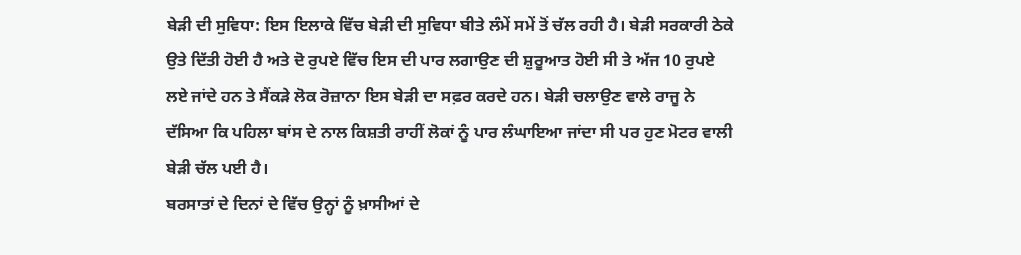ਬੇੜੀ ਦੀ ਸੁਵਿਧਾ: ਇਸ ਇਲਾਕੇ ਵਿੱਚ ਬੇੜੀ ਦੀ ਸੁਵਿਧਾ ਬੀਤੇ ਲੰਮੇਂ ਸਮੇਂ ਤੋਂ ਚੱਲ ਰਹੀ ਹੈ। ਬੇੜੀ ਸਰਕਾਰੀ ਠੇਕੇ ਉਤੇ ਦਿੱਤੀ ਹੋਈ ਹੈ ਅਤੇ ਦੋ ਰੁਪਏ ਵਿੱਚ ਇਸ ਦੀ ਪਾਰ ਲਗਾਉਣ ਦੀ ਸ਼ੁਰੂਆਤ ਹੋਈ ਸੀ ਤੇ ਅੱਜ 10 ਰੁਪਏ ਲਏ ਜਾਂਦੇ ਹਨ ਤੇ ਸੈਂਕੜੇ ਲੋਕ ਰੋਜ਼ਾਨਾ ਇਸ ਬੇੜੀ ਦਾ ਸਫ਼ਰ ਕਰਦੇ ਹਨ। ਬੇੜੀ ਚਲਾਉਣ ਵਾਲੇ ਰਾਜੂ ਨੇ ਦੱਸਿਆ ਕਿ ਪਹਿਲਾ ਬਾਂਸ ਦੇ ਨਾਲ ਕਿਸ਼ਤੀ ਰਾਹੀਂ ਲੋਕਾਂ ਨੂੰ ਪਾਰ ਲੰਘਾਇਆ ਜਾਂਦਾ ਸੀ ਪਰ ਹੁਣ ਮੋਟਰ ਵਾਲੀ ਬੇੜੀ ਚੱਲ ਪਈ ਹੈ।
ਬਰਸਾਤਾਂ ਦੇ ਦਿਨਾਂ ਦੇ ਵਿੱਚ ਉਨ੍ਹਾਂ ਨੂੰ ਖ਼ਾਸੀਆਂ ਦੇ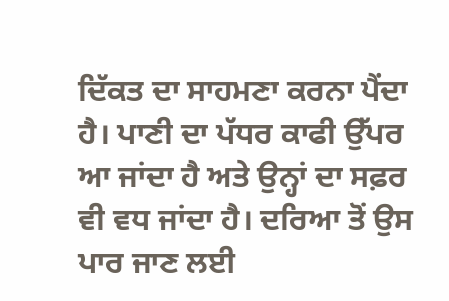ਦਿੱਕਤ ਦਾ ਸਾਹਮਣਾ ਕਰਨਾ ਪੈਂਦਾ ਹੈ। ਪਾਣੀ ਦਾ ਪੱਧਰ ਕਾਫੀ ਉੱਪਰ ਆ ਜਾਂਦਾ ਹੈ ਅਤੇ ਉਨ੍ਹਾਂ ਦਾ ਸਫ਼ਰ ਵੀ ਵਧ ਜਾਂਦਾ ਹੈ। ਦਰਿਆ ਤੋਂ ਉਸ ਪਾਰ ਜਾਣ ਲਈ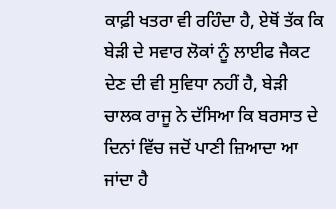ਕਾਫ਼ੀ ਖਤਰਾ ਵੀ ਰਹਿੰਦਾ ਹੈ, ਏਥੋਂ ਤੱਕ ਕਿ ਬੇੜੀ ਦੇ ਸਵਾਰ ਲੋਕਾਂ ਨੂੰ ਲਾਈਫ ਜੈਕਟ ਦੇਣ ਦੀ ਵੀ ਸੁਵਿਧਾ ਨਹੀਂ ਹੈ, ਬੇੜੀ ਚਾਲਕ ਰਾਜੂ ਨੇ ਦੱਸਿਆ ਕਿ ਬਰਸਾਤ ਦੇ ਦਿਨਾਂ ਵਿੱਚ ਜਦੋਂ ਪਾਣੀ ਜ਼ਿਆਦਾ ਆ ਜਾਂਦਾ ਹੈ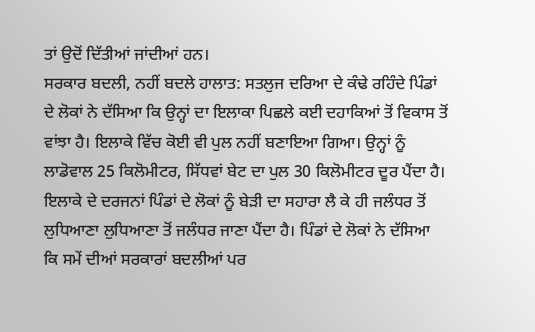ਤਾਂ ਉਦੋਂ ਦਿੱਤੀਆਂ ਜਾਂਦੀਆਂ ਹਨ।
ਸਰਕਾਰ ਬਦਲੀ, ਨਹੀਂ ਬਦਲੇ ਹਾਲਾਤ: ਸਤਲੁਜ ਦਰਿਆ ਦੇ ਕੰਢੇ ਰਹਿੰਦੇ ਪਿੰਡਾਂ ਦੇ ਲੋਕਾਂ ਨੇ ਦੱਸਿਆ ਕਿ ਉਨ੍ਹਾਂ ਦਾ ਇਲਾਕਾ ਪਿਛਲੇ ਕਈ ਦਹਾਕਿਆਂ ਤੋਂ ਵਿਕਾਸ ਤੋਂ ਵਾਂਝਾ ਹੈ। ਇਲਾਕੇ ਵਿੱਚ ਕੋਈ ਵੀ ਪੁਲ ਨਹੀਂ ਬਣਾਇਆ ਗਿਆ। ਉਨ੍ਹਾਂ ਨੂੰ ਲਾਡੋਵਾਲ 25 ਕਿਲੋਮੀਟਰ, ਸਿੱਧਵਾਂ ਬੇਟ ਦਾ ਪੁਲ 30 ਕਿਲੋਮੀਟਰ ਦੂਰ ਪੈਂਦਾ ਹੈ। ਇਲਾਕੇ ਦੇ ਦਰਜਨਾਂ ਪਿੰਡਾਂ ਦੇ ਲੋਕਾਂ ਨੂੰ ਬੇੜੀ ਦਾ ਸਹਾਰਾ ਲੈ ਕੇ ਹੀ ਜਲੰਧਰ ਤੋਂ ਲੁਧਿਆਣਾ ਲੁਧਿਆਣਾ ਤੋਂ ਜਲੰਧਰ ਜਾਣਾ ਪੈਂਦਾ ਹੈ। ਪਿੰਡਾਂ ਦੇ ਲੋਕਾਂ ਨੇ ਦੱਸਿਆ ਕਿ ਸਮੇਂ ਦੀਆਂ ਸਰਕਾਰਾਂ ਬਦਲੀਆਂ ਪਰ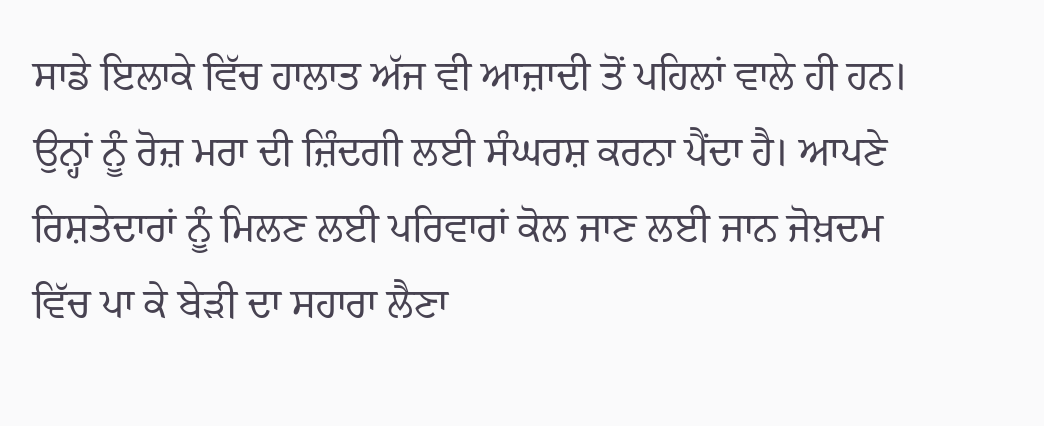ਸਾਡੇ ਇਲਾਕੇ ਵਿੱਚ ਹਾਲਾਤ ਅੱਜ ਵੀ ਆਜ਼ਾਦੀ ਤੋਂ ਪਹਿਲਾਂ ਵਾਲੇ ਹੀ ਹਨ। ਉਨ੍ਹਾਂ ਨੂੰ ਰੋਜ਼ ਮਰਾ ਦੀ ਜ਼ਿੰਦਗੀ ਲਈ ਸੰਘਰਸ਼ ਕਰਨਾ ਪੈਂਦਾ ਹੈ। ਆਪਣੇ ਰਿਸ਼ਤੇਦਾਰਾਂ ਨੂੰ ਮਿਲਣ ਲਈ ਪਰਿਵਾਰਾਂ ਕੋਲ ਜਾਣ ਲਈ ਜਾਨ ਜੋਖ਼ਦਮ ਵਿੱਚ ਪਾ ਕੇ ਬੇੜੀ ਦਾ ਸਹਾਰਾ ਲੈਣਾ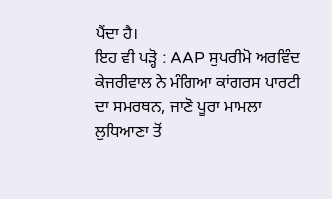ਪੈਂਦਾ ਹੈ।
ਇਹ ਵੀ ਪੜ੍ਹੋ : AAP ਸੁਪਰੀਮੋ ਅਰਵਿੰਦ ਕੇਜਰੀਵਾਲ ਨੇ ਮੰਗਿਆ ਕਾਂਗਰਸ ਪਾਰਟੀ ਦਾ ਸਮਰਥਨ, ਜਾਣੋ ਪੂਰਾ ਮਾਮਲਾ
ਲੁਧਿਆਣਾ ਤੋਂ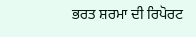ਭਰਤ ਸ਼ਰਮਾ ਦੀ ਰਿਪੋਰਟ